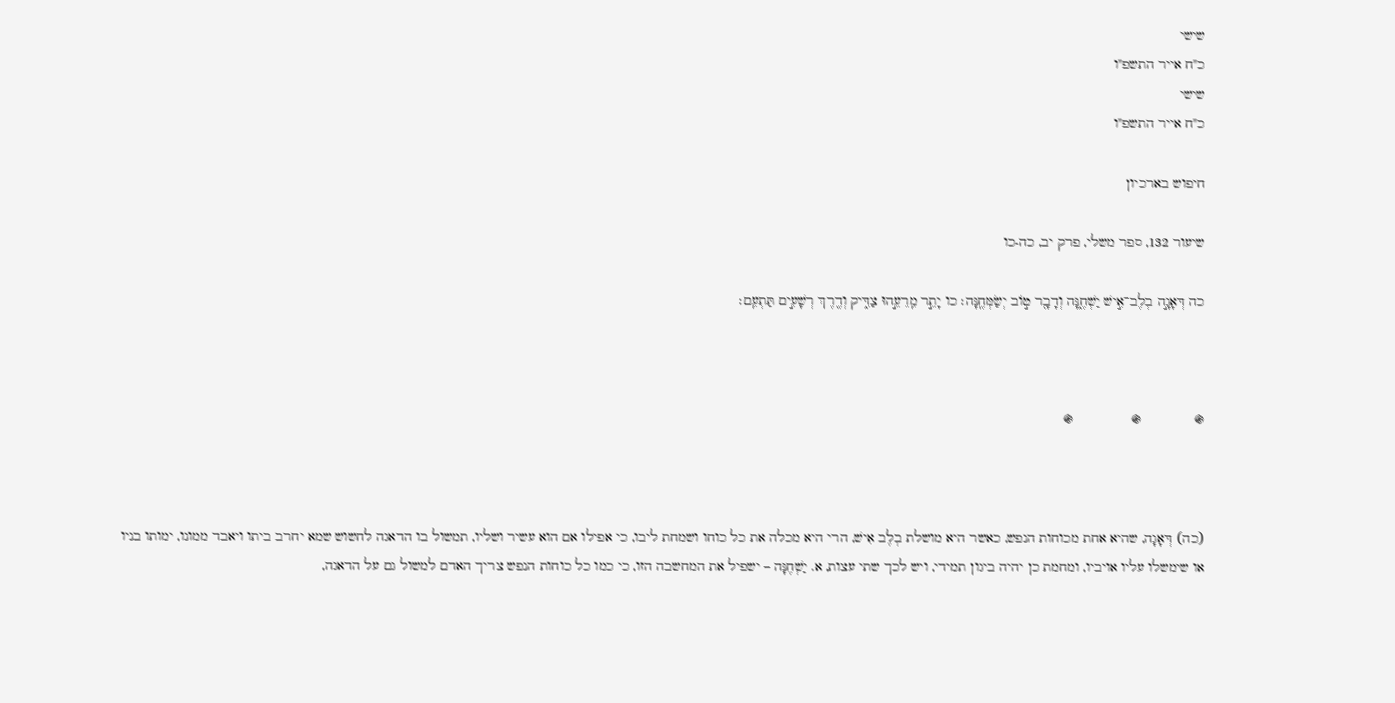שישי
כ"ח אייר התשפ"ו
שישי
כ"ח אייר התשפ"ו

חיפוש בארכיון

שיעור 132, ספר משלי, פרק יב, כה-כו

כה דְּאָגָ֣ה בְלֶב־אִ֣ישׁ יַשְׁחֶ֑נָּה וְדָבָ֖ר ט֣וֹב יְשַׂמְּחֶֽנָּה׃ כו יָתֵ֣ר מֵֽרֵעֵ֣הוּ צַדִּ֑יק וְדֶ֖רֶךְ רְשָׁעִ֣ים תַּתְעֵֽם׃



֍             ֍              ֍



(כה) דְּאָגָה, שהיא אחת מכוחות הנפש, כאשר היא מושלת בְלֶב אִישׁ, הרי היא מכלה את כל כוחו ושמחת ליבו, כי אפילו אם הוא עשיר ושליו, תמשול בו הדאגה לחשוש שמא יחרב ביתו ויאבד ממונו, ימותו בניו או שימשלו עליו אויביו, ומחמת כן יהיה ביגון תמידי, ויש לכך שתי עצות, א. יַשְׁחֶנָּה – ישפיל את המחשבה הזו, כי כמו כל כוחות הנפש צריך האדם למשול גם על הדאגה,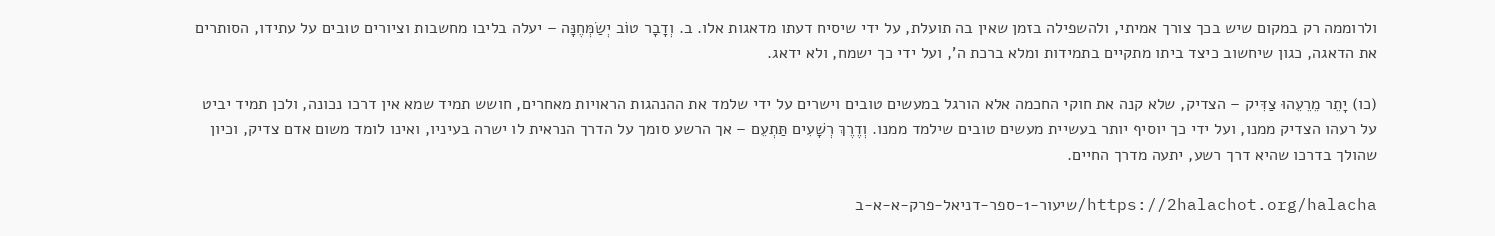ולרוממה רק במקום שיש בכך צורך אמיתי, ולהשפילה בזמן שאין בה תועלת, על ידי שיסיח דעתו מדאגות אלו. ב. וְדָבָר טוֹב יְשַׂמְּחֶנָּה – יעלה בליבו מחשבות וציורים טובים על עתידו, הסותרים את הדאגה, כגון שיחשוב כיצד ביתו מתקיים בתמידות ומלא ברכת ה', ועל ידי כך ישמח, ולא ידאג.

(כו) יָתֵר מֵרֵעֵהוּ צַדִּיק – הצדיק, שלא קנה את חוקי החכמה אלא הורגל במעשים טובים וישרים על ידי שלמד את ההנהגות הראויות מאחרים, חושש תמיד שמא אין דרכו נכונה, ולכן תמיד יביט על רעהו הצדיק ממנו, ועל ידי כך יוסיף יותר בעשיית מעשים טובים שילמד ממנו. וְדֶרֶךְ רְשָׁעִים תַּתְעֵם – אך הרשע סומך על הדרך הנראית לו ישרה בעיניו, ואינו לומד משום אדם צדיק, וכיון שהולך בדרכו שהיא דרך רשע, יתעה מדרך החיים.

https://2halachot.org/halacha/שיעור-1-ספר-דניאל-פרק-א-א-ב